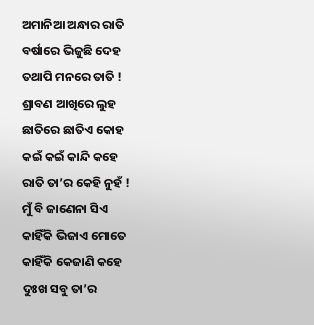ଅମାନିଆ ଅନ୍ଧାର ରାତି
ବର୍ଷାରେ ଭିଜୁଛି ଦେହ
ତଥାପି ମନରେ ତାତି !
ଶ୍ରାବଣ ଆଖିରେ ଲୁହ
ଛାତିରେ ଛାତିଏ କୋହ
କଇଁ କଇଁ କାନ୍ଦି କହେ
ରାତି ତା’ର କେହି ନୁହଁ !
ମୁଁ ବି ଜାଣେନା ସିଏ
କାହିଁକି ଭିଜାଏ ମୋତେ
କାହିଁକି କେଜାଣି କହେ
ଦୁଃଖ ସବୁ ତା’ର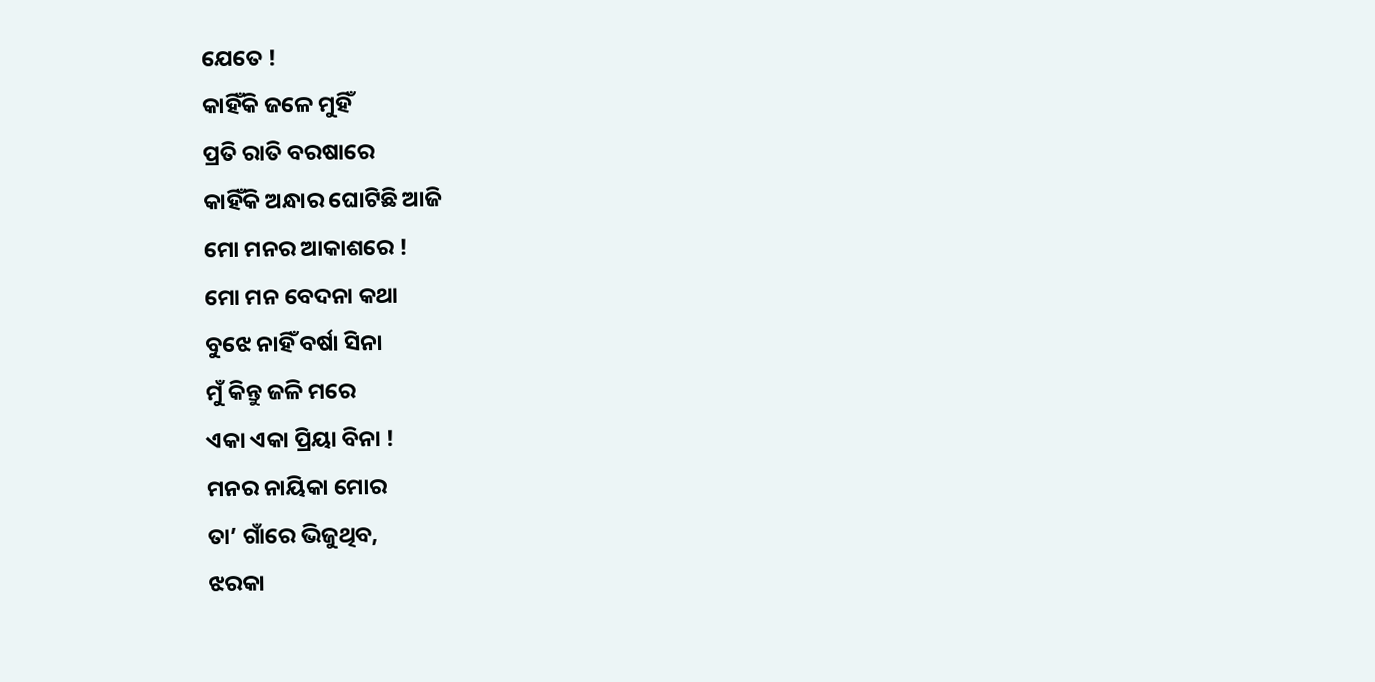ଯେତେ !
କାହିଁକି ଜଳେ ମୁହିଁ
ପ୍ରତି ରାତି ବରଷାରେ
କାହିଁକି ଅନ୍ଧାର ଘୋଟିଛି ଆଜି
ମୋ ମନର ଆକାଶରେ !
ମୋ ମନ ବେଦନା କଥା
ବୁଝେ ନାହିଁ ବର୍ଷା ସିନା
ମୁଁ କିନ୍ତୁ ଜଳି ମରେ
ଏକା ଏକା ପ୍ରିୟା ବିନା !
ମନର ନାୟିକା ମୋର
ତା’ ଗାଁରେ ଭିଜୁଥିବ,
ଝରକା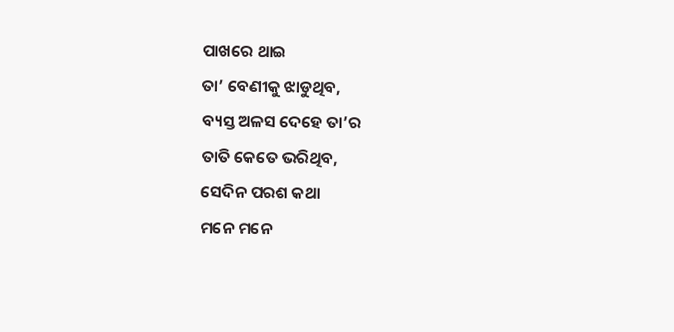ପାଖରେ ଥାଇ
ତା’ ବେଣୀକୁ ଝାଡୁଥିବ,
ବ୍ୟସ୍ତ ଅଳସ ଦେହେ ତା’ର
ତାତି କେତେ ଭରିଥିବ,
ସେଦିନ ପରଶ କଥା
ମନେ ମନେ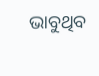ଭାବୁଥିବ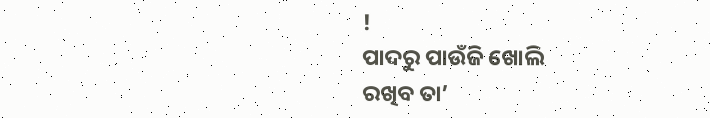!
ପାଦରୁ ପାଉଁଜି ଖୋଲି
ରଖିବ ତା’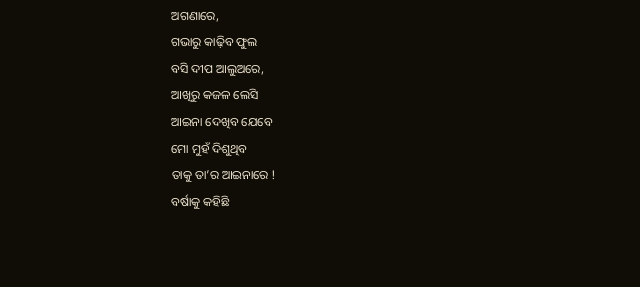ଅଗଣାରେ,
ଗଭାରୁ କାଢ଼ିବ ଫୁଲ
ବସି ଦୀପ ଆଲୁଅରେ,
ଆଖିରୁ କଜଳ ଲେସି
ଆଇନା ଦେଖିବ ଯେବେ
ମୋ ମୁହଁ ଦିଶୁଥିବ
ତାକୁ ତା’ର ଆଇନାରେ !
ବର୍ଷାକୁ କହିଛି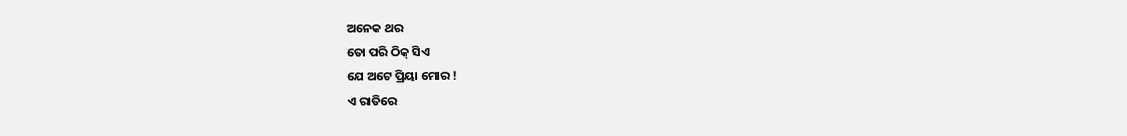ଅନେକ ଥର
ତୋ ପରି ଠିକ୍ ସିଏ
ଯେ ଅଟେ ପ୍ରିୟା ମୋର !
ଏ ରାତିରେ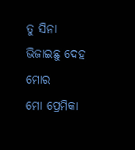ତୁ ସିନା
ଭିଜାଇଛୁ ଦେହ ମୋର
ମୋ ପ୍ରେମିକା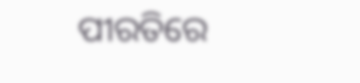ପୀରତିରେ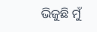ଭିଜୁଛି ମୁଁ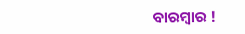ବାରମ୍ୱାର !